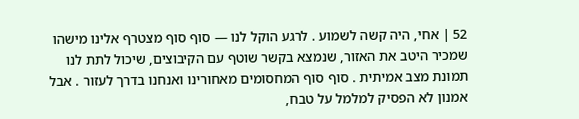52 | אחי, היה קשה לשמוע . לרגע הוקל לנו — סוף סוף מצטרף אלינו מישהו שמכיר היטב את האזור, שנמצא בקשר שוטף עם הקיבוצים, שיכול לתת לנו תמונת מצב אמיתית . סוף סוף המחסומים מאחורינו ואנחנו בדרך לעזור . אבל אמנון לא הפסיק למלמל על טבח,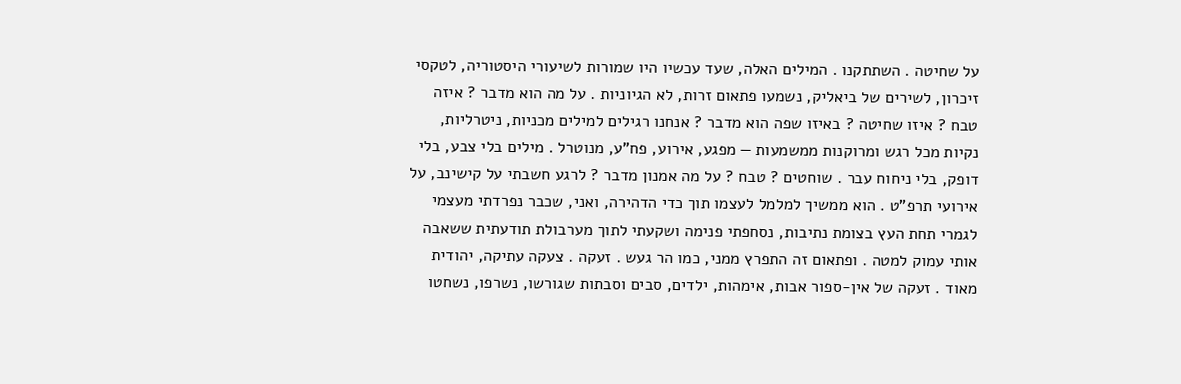על שחיטה . השתתקנו . המילים האלה, שעד עכשיו היו שמורות לשיעורי היסטוריה, לטקסי זיכרון, לשירים של ביאליק, נשמעו פתאום זרות, לא הגיוניות . על מה הוא מדבר ? איזה טבח ? איזו שחיטה ? באיזו שפה הוא מדבר ? אנחנו רגילים למילים מכניות, ניטרליות, נקיות מכל רגש ומרוקנות ממשמעות — מפגע, אירוע, פח"ע, מנוטרל . מילים בלי צבע, בלי דופק, בלי ניחוח עבר . שוחטים ? טבח ? על מה אמנון מדבר ? לרגע חשבתי על קישינב, על אירועי תרפ"ט . הוא ממשיך למלמל לעצמו תוך כדי הדהירה, ואני, שכבר נפרדתי מעצמי לגמרי תחת העץ בצומת נתיבות, נסחפתי פנימה ושקעתי לתוך מערבולת תודעתית ששאבה אותי עמוק למטה . ופתאום זה התפרץ ממני, כמו הר געש . זעקה . צעקה עתיקה, יהודית מאוד . זעקה של אין-ספור אבות, אימהות, ילדים, סבים וסבתות שגורשו, נשרפו, נשחטו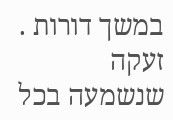במשך דורות . זעקה שנשמעה בכל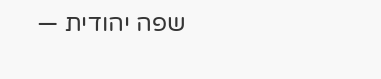שפה יהודית —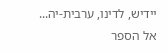יידיש, לדינו, ערבית-יה...
אל הספר